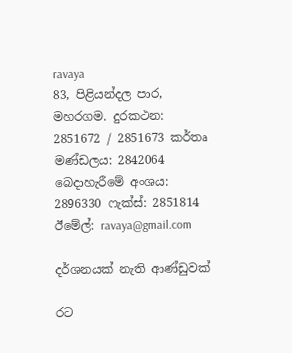ravaya
83, පිළියන්දල පාර, මහරගම. දුරකථන: 2851672 / 2851673 කර්තෘ මණ්ඩලය: 2842064 බෙදාහැරීමේ අංශය: 2896330 ෆැක්ස්: 2851814 ඊමේල්: ravaya@gmail.com

දර්ශනයක් නැති ආණ්ඩුවක්

රට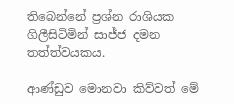තිබෙන්නේ ප්‍රශ්න රාශියක ගිලීසිටිමින් සාජ්ජ දමන තත්ත්වයකය.

ආණ්ඩුව මොනවා කිව්වත් මේ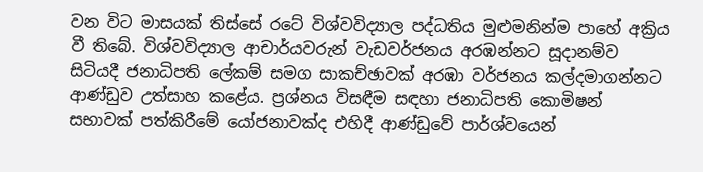වන විට මාසයක් තිස්සේ රටේ විශ්වවිද්‍යාල පද්ධතිය මුළුමනින්ම පාහේ අක්‍රිය වී තිබේ. විශ්වවිද්‍යාල ආචාර්යවරුන් වැඩවර්ජනය අරඹන්නට සූදානම්ව සිටියදී ජනාධිපති ලේකම් සමග සාකච්ඡාවක් අරඹා වර්ජනය කල්දමාගන්නට ආණ්ඩුව උත්සාහ කළේය. ප්‍රශ්නය විසඳීම සඳහා ජනාධිපති කොමිෂන් සභාවක් පත්කිරීමේ යෝජනාවක්ද එහිදී ආණ්ඩුවේ පාර්ශ්වයෙන්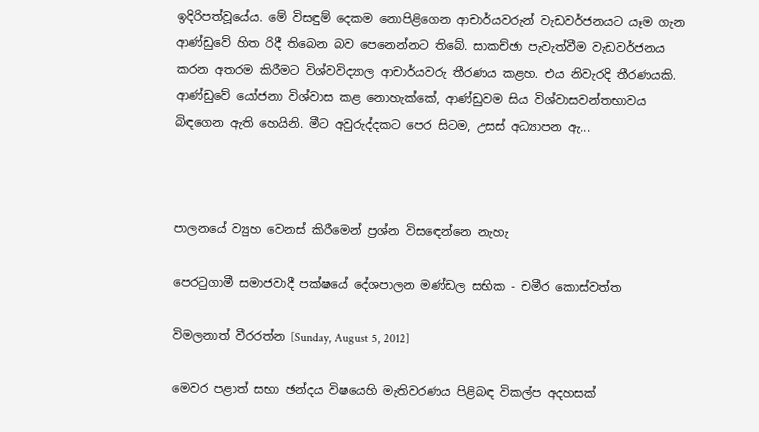ඉදිරිපත්වූයේය. මේ විසඳුම් දෙකම නොපිළිගෙන ආචාර්යවරුන් වැඩවර්ජනයට යෑම ගැන ආණ්ඩුවේ හිත රිදී තිබෙන බව පෙනෙන්නට තිබේ. සාකච්ඡා පැවැත්වීම වැඩවර්ජනය කරන අතරම කිරීමට විශ්වවිද්‍යාල ආචාර්යවරු තීරණය කළහ. එය නිවැරදි තීරණයකි. ආණ්ඩුවේ යෝජනා විශ්වාස කළ නොහැක්කේ, ආණ්ඩුවම සිය විශ්වාසවන්තභාවය බිඳගෙන ඇති හෙයිනි. මීට අවුරුද්දකට පෙර සිටම, උසස් අධ්‍යාපන ඇ...



පාලනයේ ව්‍යුහ වෙනස් කිරීමෙන් ප්‍රශ්න විසඳෙන්නෙ නැහැ

පෙරටුගාමී සමාජවාදී පක්ෂයේ දේශපාලන මණ්ඩල සභික - චමීර කොස්වත්ත

විමලනාත් වීරරත්න [Sunday, August 5, 2012]

මෙවර පළාත් සභා ඡන්දය විෂයෙහි මැතිවරණය පිළිබඳ විකල්ප අදහසක්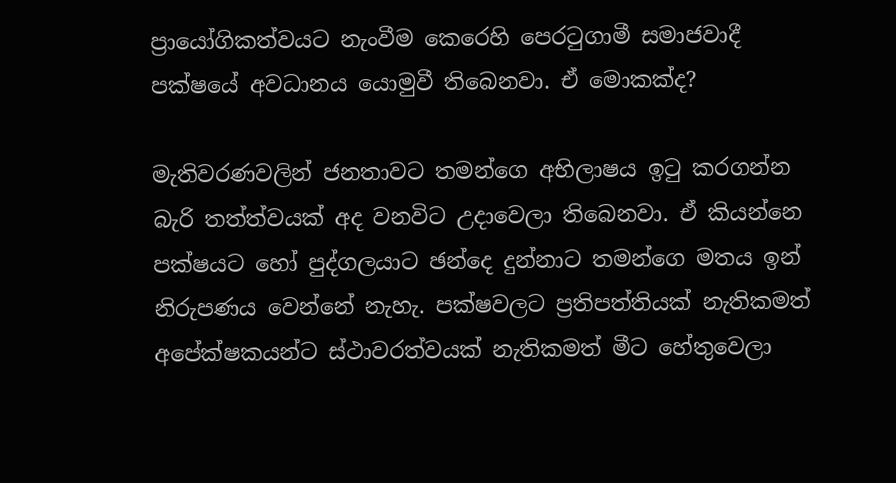ප්‍රායෝගිකත්වයට නැංවීම කෙරෙහි පෙරටුගාමී සමාජවාදී පක්ෂයේ අවධානය යොමුවී තිබෙනවා. ඒ මොකක්ද?

මැතිවරණවලින් ජනතාවට තමන්ගෙ අභිලාෂය ඉටු කරගන්න බැරි තත්ත්වයක් අද වනවිට උදාවෙලා තිබෙනවා. ඒ කියන්නෙ පක්ෂයට හෝ පුද්ගලයාට ඡන්දෙ දුන්නාට තමන්ගෙ මතය ඉන් නිරුපණය වෙන්නේ නැහැ. පක්ෂවලට ප්‍රතිපත්තියක් නැතිකමත් අපේක්ෂකයන්ට ස්ථාවරත්වයක් නැතිකමත් මීට හේතුවෙලා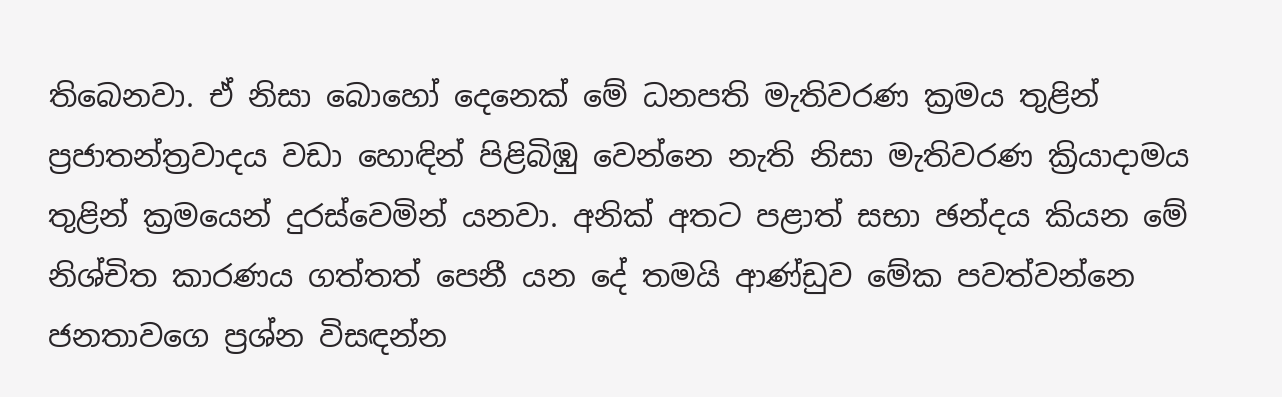තිබෙනවා. ඒ නිසා බොහෝ දෙනෙක් මේ ධනපති මැතිවරණ ක්‍රමය තුළින් ප්‍රජාතන්ත්‍රවාදය වඩා හොඳින් පිළිබිඹු වෙන්නෙ නැති නිසා මැතිවරණ ක්‍රියාදාමය තුළින් ක්‍රමයෙන් දුරස්වෙමින් යනවා. අනික් අතට පළාත් සභා ඡන්දය කියන මේ නිශ්චිත කාරණය ගත්තත් පෙනී යන දේ තමයි ආණ්ඩුව මේක පවත්වන්නෙ ජනතාවගෙ ප්‍රශ්න විසඳන්න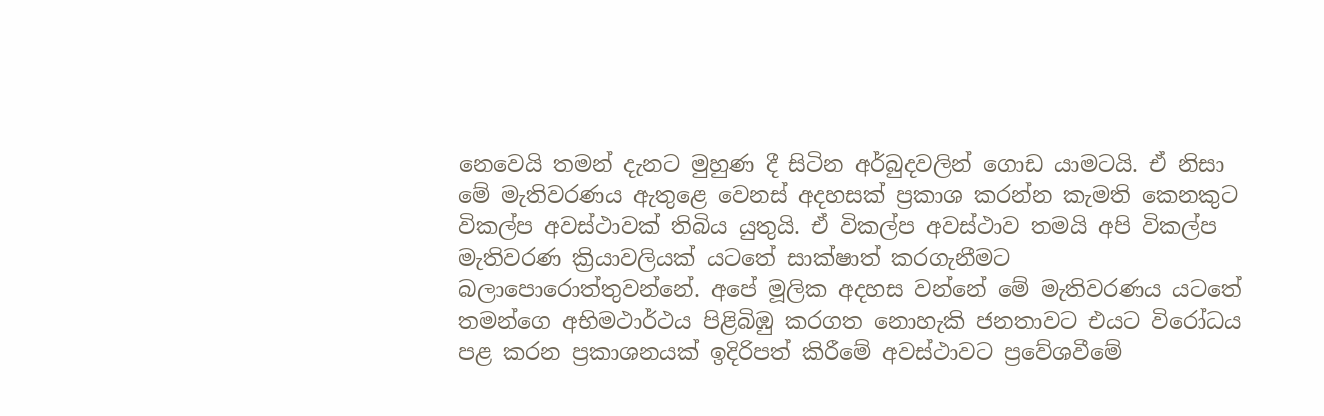නෙවෙයි තමන් දැනට මුහුණ දී සිටින අර්බුදවලින් ගොඩ යාමටයි. ඒ නිසා මේ මැතිවරණය ඇතුළෙ වෙනස් අදහසක් ප්‍රකාශ කරන්න කැමති කෙනකුට විකල්ප අවස්ථාවක් තිබිය යුතුයි. ඒ විකල්ප අවස්ථාව තමයි අපි විකල්ප මැතිවරණ ක්‍රියාවලියක් යටතේ සාක්ෂාත් කරගැනීමට බලාපොරොත්තුවන්නේ. අපේ මූලික අදහස වන්නේ මේ මැතිවරණය යටතේ තමන්ගෙ අභිමථාර්ථය පිළිබිඹු කරගත නොහැකි ජනතාවට එයට විරෝධය පළ කරන ප්‍රකාශනයක් ඉදිරිපත් කිරීමේ අවස්ථාවට ප්‍රවේශවීමේ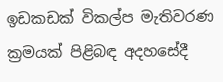ඉඩකඩක් විකල්ප මැතිවරණ ක්‍රමයක් පිළිබඳ අදහසේදී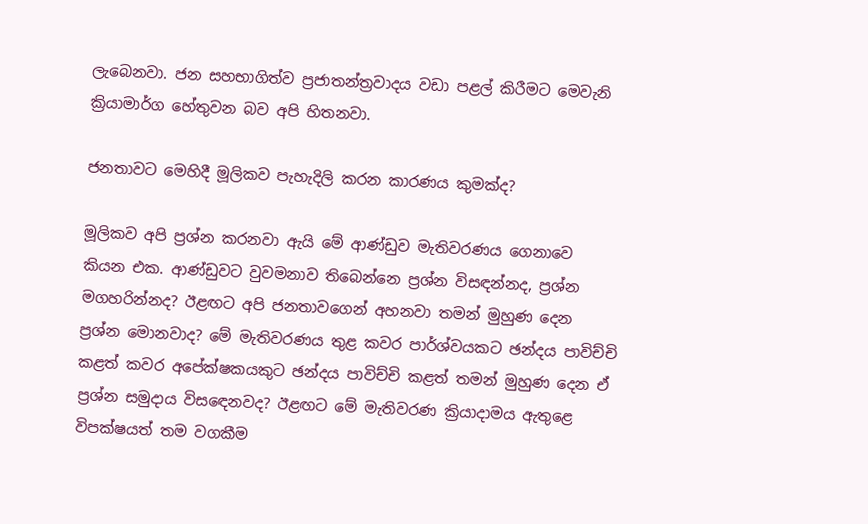ලැබෙනවා. ජන සහභාගිත්ව ප්‍රජාතන්ත්‍රවාදය වඩා පළල් කිරීමට මෙවැනි ක්‍රියාමාර්ග හේතුවන බව අපි හිතනවා.

ජනතාවට මෙහිදී මූලිකව පැහැදිලි කරන කාරණය කුමක්ද?

මූලිකව අපි ප්‍රශ්න කරනවා ඇයි මේ ආණ්ඩුව මැතිවරණය ගෙනාවෙ කියන එක. ආණ්ඩුවට වුවමනාව තිබෙන්නෙ ප්‍රශ්න විසඳන්නද, ප්‍රශ්න මගහරින්නද? ඊළඟට අපි ජනතාවගෙන් අහනවා තමන් මුහුණ දෙන ප්‍රශ්න මොනවාද? මේ මැතිවරණය තුළ කවර පාර්ශ්වයකට ඡන්දය පාවිච්චි කළත් කවර අපේක්ෂකයකුට ඡන්දය පාවිච්චි කළත් තමන් මුහුණ දෙන ඒ ප්‍රශ්න සමුදාය විසඳෙනවද? ඊළඟට මේ මැතිවරණ ක්‍රියාදාමය ඇතුළෙ විපක්ෂයත් තම වගකීම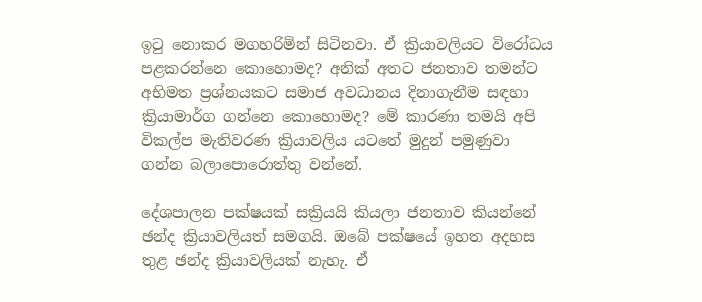ඉටු නොකර මගහරිමින් සිටිනවා. ඒ ක්‍රියාවලියට විරෝධය පළකරන්නෙ කොහොමද? අනික් අතට ජනතාව තමන්ට අභිමත ප්‍රශ්නයකට සමාජ අවධානය දිනාගැනීම සඳහා ක්‍රියාමාර්ග ගන්නෙ කොහොමද? මේ කාරණා තමයි අපි විකල්ප මැතිවරණ ක්‍රියාවලිය යටතේ මුදුන් පමුණුවා ගන්න බලාපොරොත්තු වන්නේ.

දේශපාලන පක්ෂයක් සක්‍රියයි කියලා ජනතාව කියන්නේ ඡන්ද ක්‍රියාවලියත් සමගයි. ඔබේ පක්ෂයේ ඉහත අදහස තුළ ඡන්ද ක්‍රියාවලියක් නැහැ. ඒ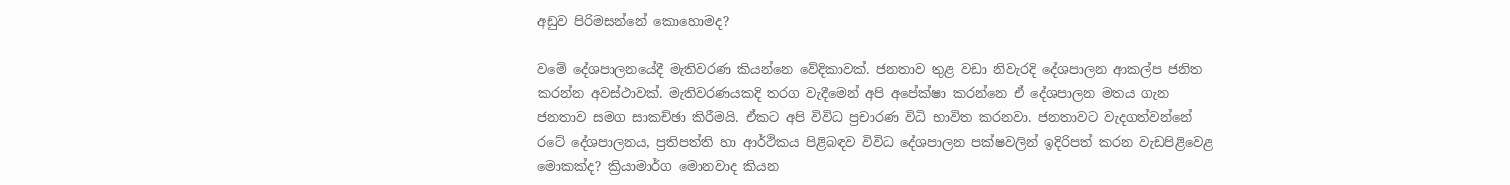අඩුව පිරිමසන්නේ කොහොමද?

වමේ දේශපාලනයේදී මැතිවරණ කියන්නෙ වේදිකාවක්. ජනතාව තුළ වඩා නිවැරදි දේශපාලන ආකල්ප ජනිත කරන්න අවස්ථාවක්. මැතිවරණයකදි තරග වැදීමෙන් අපි අපේක්ෂා කරන්නෙ ඒ දේශපාලන මතය ගැන ජනතාව සමග සාකච්ඡා කිරීමයි. ඒකට අපි විවිධ ප්‍රචාරණ විධි භාවිත කරනවා. ජනතාවට වැදගත්වන්නේ රටේ දේශපාලනය, ප්‍රතිපත්ති හා ආර්ථිකය පිළිබඳව විවිධ දේශපාලන පක්ෂවලින් ඉදිරිපත් කරන වැඩපිළිවෙළ මොකක්ද? ක්‍රියාමාර්ග මොනවාද කියන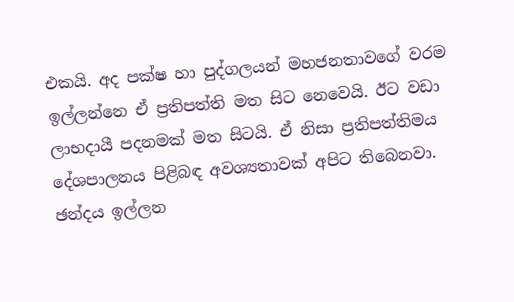එකයි. අද පක්ෂ හා පුද්ගලයන් මහජනතාවගේ වරම ඉල්ලන්නෙ ඒ ප්‍රතිපත්ති මත සිට නෙවෙයි. ඊට වඩා ලාභදායී පදනමක් මත සිටයි. ඒ නිසා ප්‍රතිපත්තිමය දේශපාලනය පිළිබඳ අවශ්‍යතාවක් අපිට තිබෙනවා. ඡන්දය ඉල්ලන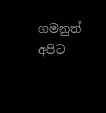ගමනුත් අපිට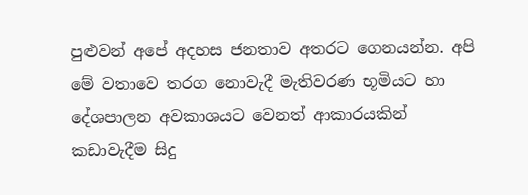පුළුවන් අපේ අදහස ජනතාව අතරට ගෙනයන්න. අපි මේ වතාවෙ තරග නොවැදී මැතිවරණ භූමියට හා දේශපාලන අවකාශයට වෙනත් ආකාරයකින් කඩාවැදීම සිදු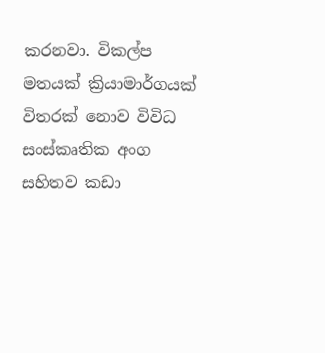කරනවා. විකල්ප මතයක් ක්‍රියාමාර්ගයක් විතරක් නොව විවිධ සංස්කෘතික අංග සහිතව කඩා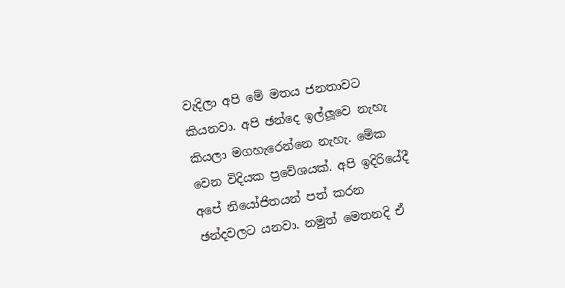වැදිලා අපි මේ මතය ජනතාවට කියනවා. අපි ඡන්දෙ ඉල්ලූවෙ නැහැ කියලා මගහැරෙන්නෙ නැහැ. මේක වෙන විදියක ප්‍රවේශයක්. අපි ඉදිරියේදී අපේ නියෝජිතයන් පත් කරන ඡන්දවලට යනවා. නමුත් මෙතනදි ඒ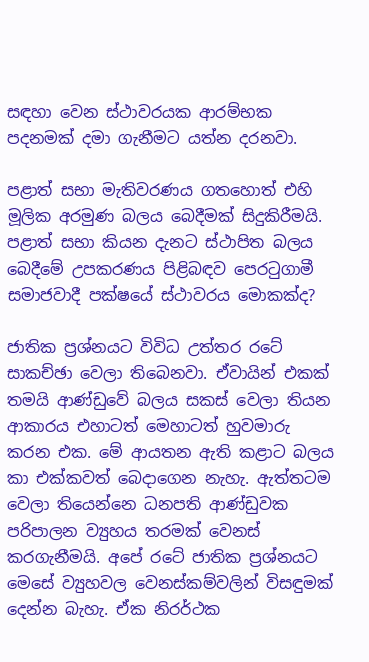සඳහා වෙන ස්ථාවරයක ආරම්භක පදනමක් දමා ගැනීමට යත්න දරනවා.

පළාත් සභා මැතිවරණය ගතහොත් එහි මූලික අරමුණ බලය බෙදීමක් සිදුකිරීමයි. පළාත් සභා කියන දැනට ස්ථාපිත බලය බෙදීමේ උපකරණය පිළිබඳව පෙරටුගාමී සමාජවාදී පක්ෂයේ ස්ථාවරය මොකක්ද?

ජාතික ප්‍රශ්නයට විවිධ උත්තර රටේ සාකච්ඡා වෙලා තිබෙනවා. ඒවායින් එකක් තමයි ආණ්ඩුවේ බලය සකස් වෙලා තියන ආකාරය එහාටත් මෙහාටත් හුවමාරු කරන එක. මේ ආයතන ඇති කළාට බලය කා එක්කවත් බෙදාගෙන නැහැ. ඇත්තටම වෙලා තියෙන්නෙ ධනපති ආණ්ඩුවක පරිපාලන ව්‍යුහය තරමක් වෙනස් කරගැනීමයි. අපේ රටේ ජාතික ප්‍රශ්නයට මෙසේ ව්‍යුහවල වෙනස්කම්වලින් විසඳුමක් දෙන්න බැහැ. ඒක නිරර්ථක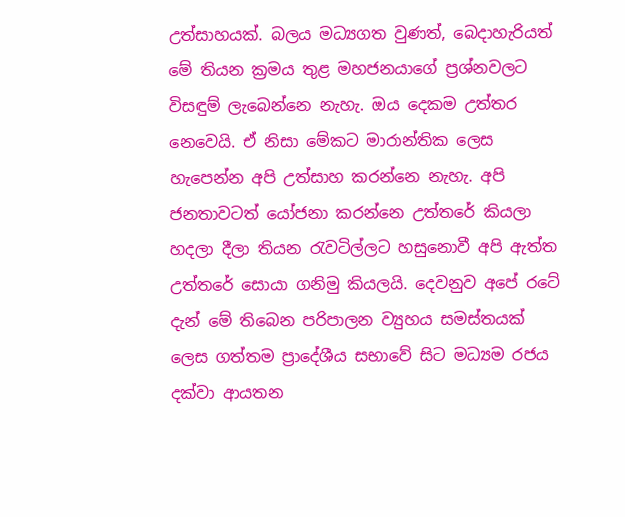උත්සාහයක්. බලය මධ්‍යගත වුණත්, බෙදාහැරියත් මේ තියන ක්‍රමය තුළ මහජනයාගේ ප්‍රශ්නවලට විසඳුම් ලැබෙන්නෙ නැහැ. ඔය දෙකම උත්තර නෙවෙයි. ඒ නිසා මේකට මාරාන්තික ලෙස හැපෙන්න අපි උත්සාහ කරන්නෙ නැහැ. අපි ජනතාවටත් යෝජනා කරන්නෙ උත්තරේ කියලා හදලා දීලා තියන රැවටිල්ලට හසුනොවී අපි ඇත්ත උත්තරේ සොයා ගනිමු කියලයි. දෙවනුව අපේ රටේ දැන් මේ තිබෙන පරිපාලන ව්‍යුහය සමස්තයක් ලෙස ගත්තම ප්‍රාදේශීය සභාවේ සිට මධ්‍යම රජය දක්වා ආයතන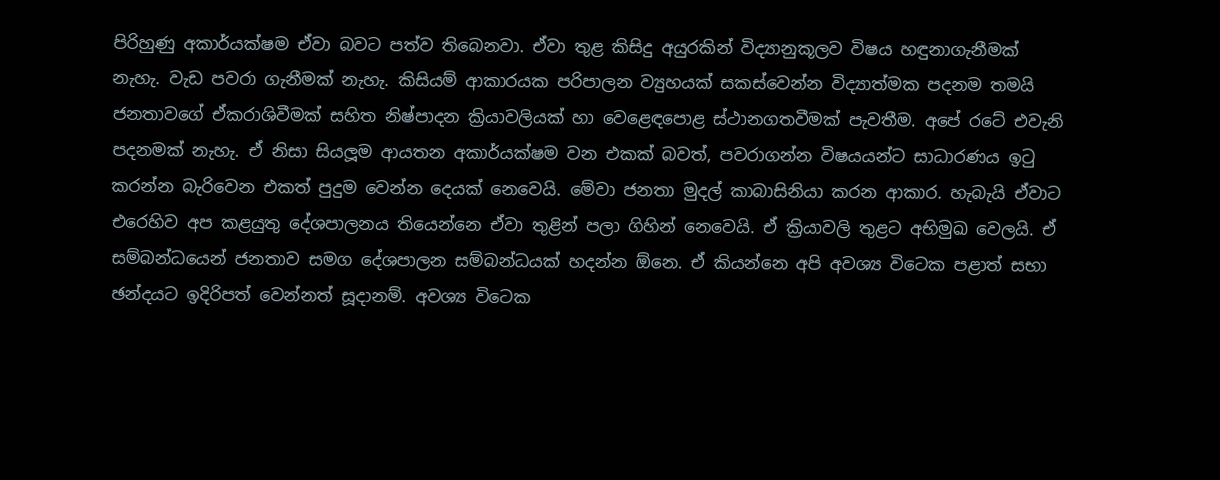පිරිහුණු අකාර්යක්ෂම ඒවා බවට පත්ව තිබෙනවා. ඒවා තුළ කිසිදු අයුරකින් විද්‍යානුකූලව විෂය හඳුනාගැනීමක් නැහැ. වැඩ පවරා ගැනීමක් නැහැ. කිසියම් ආකාරයක පරිපාලන ව්‍යුහයක් සකස්වෙන්න විද්‍යාත්මක පදනම තමයි ජනතාවගේ ඒකරාශිවීමක් සහිත නිෂ්පාදන ක්‍රියාවලියක් හා වෙළෙඳපොළ ස්ථානගතවීමක් පැවතීම. අපේ රටේ එවැනි පදනමක් නැහැ. ඒ නිසා සියලූම ආයතන අකාර්යක්ෂම වන එකක් බවත්, පවරාගන්න විෂයයන්ට සාධාරණය ඉටු කරන්න බැරිවෙන එකත් පුදුම වෙන්න දෙයක් නෙවෙයි. මේවා ජනතා මුදල් කාබාසිනියා කරන ආකාර. හැබැයි ඒවාට එරෙහිව අප කළයුතු දේශපාලනය තියෙන්නෙ ඒවා තුළින් පලා ගිහින් නෙවෙයි. ඒ ක්‍රියාවලි තුළට අභිමුඛ වෙලයි. ඒ සම්බන්ධයෙන් ජනතාව සමග දේශපාලන සම්බන්ධයක් හදන්න ඕනෙ. ඒ කියන්නෙ අපි අවශ්‍ය විටෙක පළාත් සභා ඡන්දයට ඉදිරිපත් වෙන්නත් සූදානම්. අවශ්‍ය විටෙක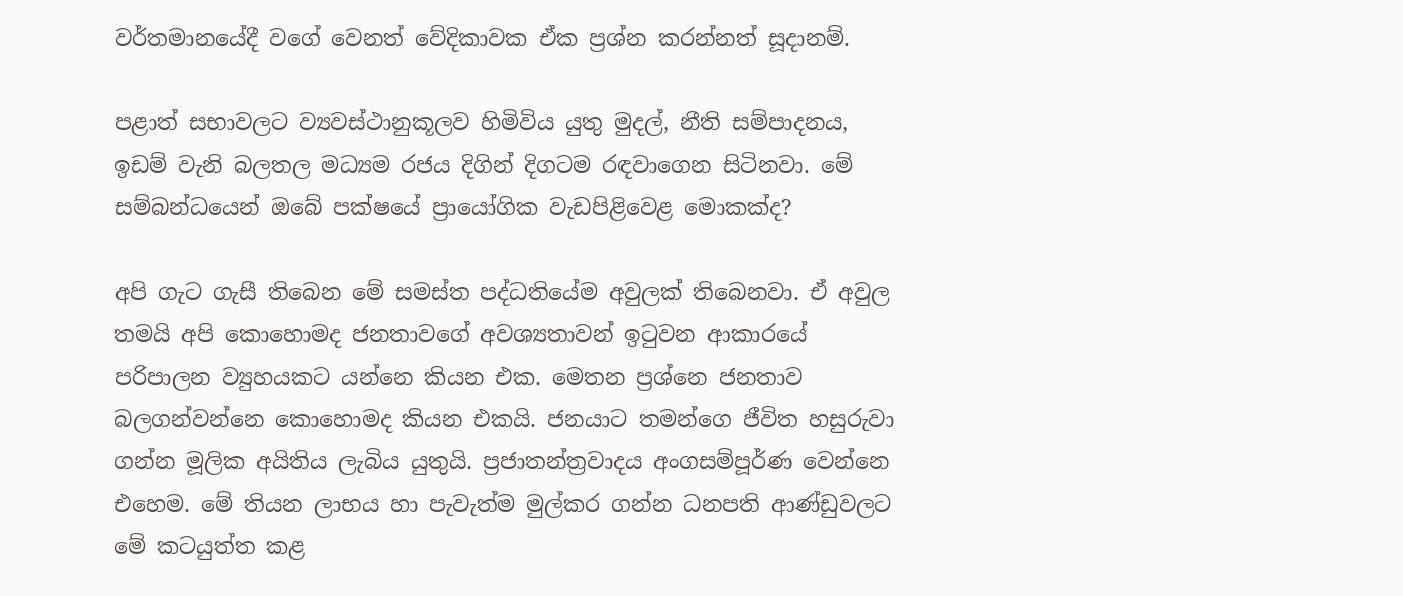වර්තමානයේදී වගේ වෙනත් වේදිකාවක ඒක ප්‍රශ්න කරන්නත් සූදානම්.

පළාත් සභාවලට ව්‍යවස්ථානුකූලව හිමිවිය යුතු මුදල්, නීති සම්පාදනය, ඉඩම් වැනි බලතල මධ්‍යම රජය දිගින් දිගටම රඳවාගෙන සිටිනවා. මේ සම්බන්ධයෙන් ඔබේ පක්ෂයේ ප්‍රායෝගික වැඩපිළිවෙළ මොකක්ද?

අපි ගැට ගැසී තිබෙන මේ සමස්ත පද්ධතියේම අවුලක් තිබෙනවා. ඒ අවුල තමයි අපි කොහොමද ජනතාවගේ අවශ්‍යතාවන් ඉටුවන ආකාරයේ පරිපාලන ව්‍යුහයකට යන්නෙ කියන එක. මෙතන ප්‍රශ්නෙ ජනතාව බලගන්වන්නෙ කොහොමද කියන එකයි. ජනයාට තමන්ගෙ ජීවිත හසුරුවා ගන්න මූලික අයිතිය ලැබිය යුතුයි. ප්‍රජාතන්ත්‍රවාදය අංගසම්පූර්ණ වෙන්නෙ එහෙම. මේ තියන ලාභය හා පැවැත්ම මුල්කර ගන්න ධනපති ආණ්ඩුවලට මේ කටයුත්ත කළ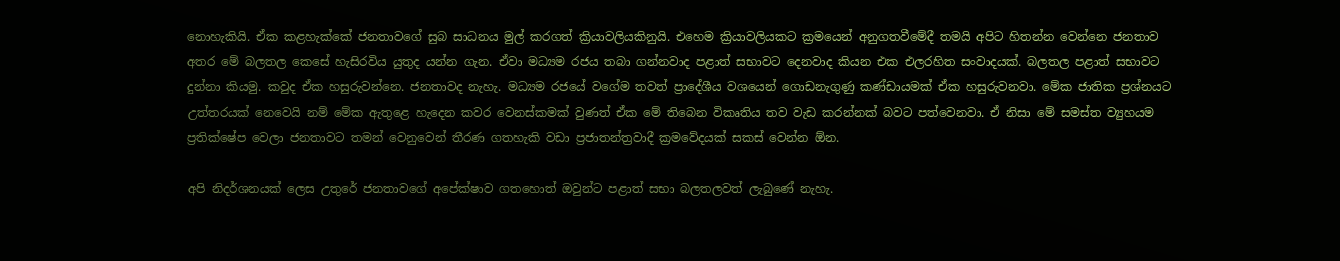නොහැකියි. ඒක කළහැක්කේ ජනතාවගේ සුබ සාධනය මුල් කරගත් ක්‍රියාවලියකිනුයි. එහෙම ක්‍රියාවලියකට ක්‍රමයෙන් අනුගතවීමේදී තමයි අපිට හිතන්න වෙන්නෙ ජනතාව අතර මේ බලතල කෙසේ හැසිරවිය යුතුද යන්න ගැන. ඒවා මධ්‍යම රජය තබා ගන්නවාද පළාත් සභාවට දෙනවාද කියන එක එලරහිත සංවාදයක්. බලතල පළාත් සභාවට දුන්නා කියමු. කවුද ඒක හසුරුවන්නෙ. ජනතාවද නැහැ. මධ්‍යම රජයේ වගේම තවත් ප්‍රාදේශීය වශයෙන් ගොඩනැගුණු කණ්ඩායමක් ඒක හසුරුවනවා. මේක ජාතික ප්‍රශ්නයට උත්තරයක් නෙවෙයි නම් මේක ඇතුළෙ හැදෙන කවර වෙනස්කමක් වුණත් ඒක මේ තිබෙන විකෘතිය තව වැඩ කරන්නක් බවට පත්වෙනවා. ඒ නිසා මේ සමස්ත ව්‍යුහයම ප්‍රතික්ෂේප වෙලා ජනතාවට තමන් වෙනුවෙන් තීරණ ගතහැකි වඩා ප්‍රජාතන්ත්‍රවාදී ක්‍රමවේදයක් සකස් වෙන්න ඕන.

අපි නිදර්ශනයක් ලෙස උතුරේ ජනතාවගේ අපේක්ෂාව ගතහොත් ඔවුන්ට පළාත් සභා බලතලවත් ලැබුණේ නැහැ.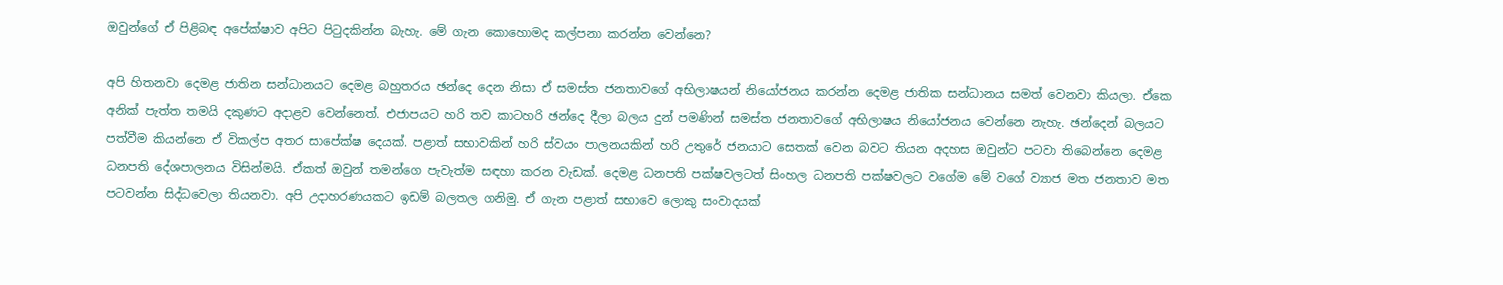ඔවුන්ගේ ඒ පිළිබඳ අපේක්ෂාව අපිට පිටුදකින්න බැහැ. මේ ගැන කොහොමද කල්පනා කරන්න වෙන්නෙ?

අපි හිතනවා දෙමළ ජාතින සන්ධානයට දෙමළ බහුතරය ඡන්දෙ දෙන නිසා ඒ සමස්ත ජනතාවගේ අභිලාෂයන් නියෝජනය කරන්න දෙමළ ජාතික සන්ධානය සමත් වෙනවා කියලා. ඒකෙ අනික් පැත්ත තමයි දකුණට අදාළව වෙන්නෙත්. එජාපයට හරි තව කාටහරි ඡන්දෙ දීලා බලය දුන් පමණින් සමස්ත ජනතාවගේ අභිලාෂය නියෝජනය වෙන්නෙ නැහැ. ඡන්දෙන් බලයට පත්වීම කියන්නෙ ඒ විකල්ප අතර සාපේක්ෂ දෙයක්. පළාත් සභාවකින් හරි ස්වයං පාලනයකින් හරි උතුරේ ජනයාට සෙතක් වෙන බවට තියන අදහස ඔවුන්ට පටවා තිබෙන්නෙ දෙමළ ධනපති දේශපාලනය විසින්මයි. ඒකත් ඔවුන් තමන්ගෙ පැවැත්ම සඳහා කරන වැඩක්. දෙමළ ධනපති පක්ෂවලටත් සිංහල ධනපති පක්ෂවලට වගේම මේ වගේ ව්‍යාජ මත ජනතාව මත පටවන්න සිද්ධවෙලා තියනවා. අපි උදාහරණයකට ඉඩම් බලතල ගනිමු. ඒ ගැන පළාත් සභාවෙ ලොකු සංවාදයක්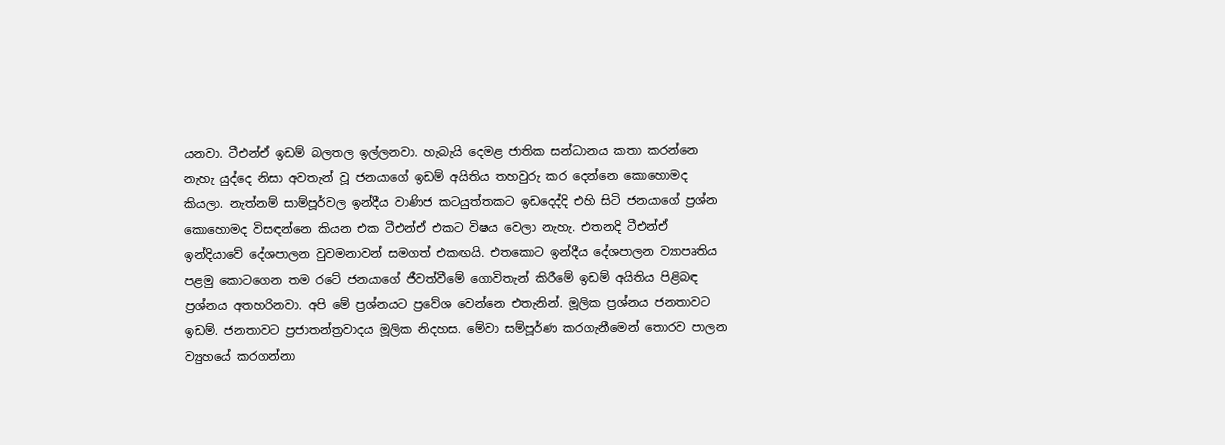යනවා. ටීඑන්ඒ ඉඩම් බලතල ඉල්ලනවා. හැබැයි දෙමළ ජාතික සන්ධානය කතා කරන්නෙ නැහැ යුද්දෙ නිසා අවතැන් වූ ජනයාගේ ඉඩම් අයිතිය තහවුරු කර දෙන්නෙ කොහොමද කියලා. නැත්නම් සාම්පූර්වල ඉන්දීය වාණිජ කටයුත්තකට ඉඩදෙද්දි එහි සිටි ජනයාගේ ප්‍රශ්න කොහොමද විසඳන්නෙ කියන එක ටීඑන්ඒ එකට විෂය වෙලා නැහැ. එතනදි ටීඑන්ඒ ඉන්දියාවේ දේශපාලන වුවමනාවන් සමගත් එකඟයි. එතකොට ඉන්දීය දේශපාලන ව්‍යාපෘතිය පළමු කොටගෙන තම රටේ ජනයාගේ ජීවත්වීමේ ගොවිතැන් කිරීමේ ඉඩම් අයිතිය පිළිබඳ ප්‍රශ්නය අතහරිනවා. අපි මේ ප්‍රශ්නයට ප්‍රවේශ වෙන්නෙ එතැනින්. මූලික ප්‍රශ්නය ජනතාවට ඉඩම්. ජනතාවට ප්‍රජාතන්ත්‍රවාදය මූලික නිදහස. මේවා සම්පූර්ණ කරගැනීමෙන් තොරව පාලන ව්‍යුහයේ කරගන්නා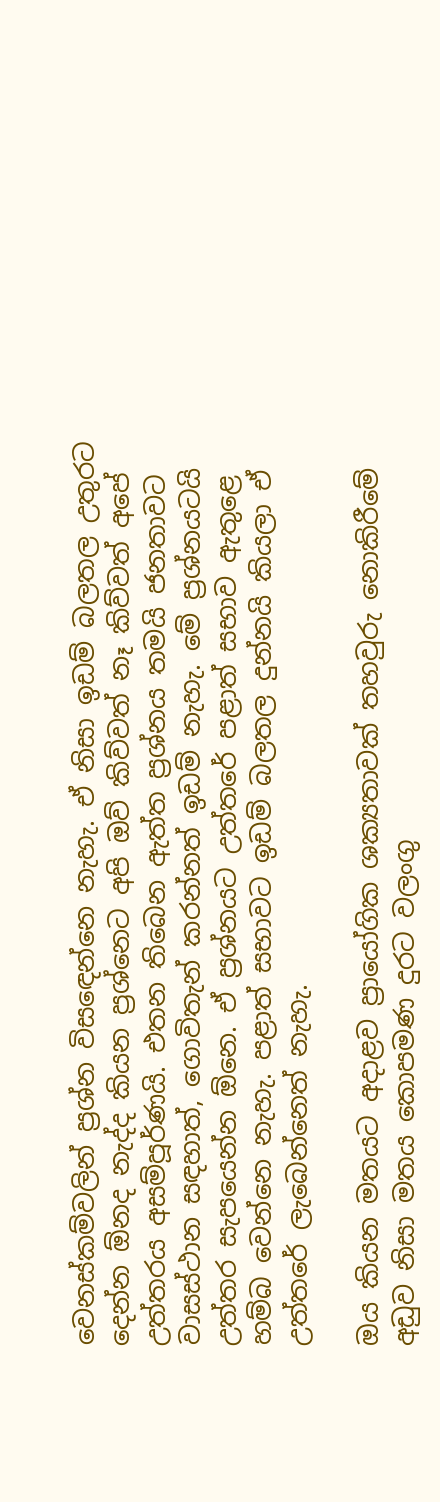වෙනස්කම්වලින් ප්‍රශ්න විසඳෙන්නෙ නැහැ. ඒ නිසා ඉඩම් බලතල උතුරට දෙන්න ඕනද නැද්ද කියන ප්‍රශ්නෙට අපි ඔව් කිව්වත් නෑ කිව්වත් අපේ උත්තරය අසම්පූර්ණයි. එතන තිබෙන ඇත්ත ප්‍රශ්නය තමයි ජනතාවට වාසස්ථාන සඳහාත්, ගොවිතැන් කරන්නත් ඉඩම් නැහැ. මේ ප්‍රශ්නයටයි උත්තර සැපයෙන්න ඕනෙ. ඒ ප්‍රශ්නයට උත්තරේ පළාත් සභාව ඇතුළෙ හම්බ වෙන්නෙ නැහැ. පළාත් සභාවට ඉඩම් බලතල දුන්නයි කියලා ඒ උත්තරේ ලැබෙන්නෙත් නැහැ.

ඔය කියන මතයට අදාළව ප්‍රායෝගික ශක්‍යතාවක් තහවුරු නොකිරීමේ අඩුව නිසා මතය කොපමණ දුරට වලංගු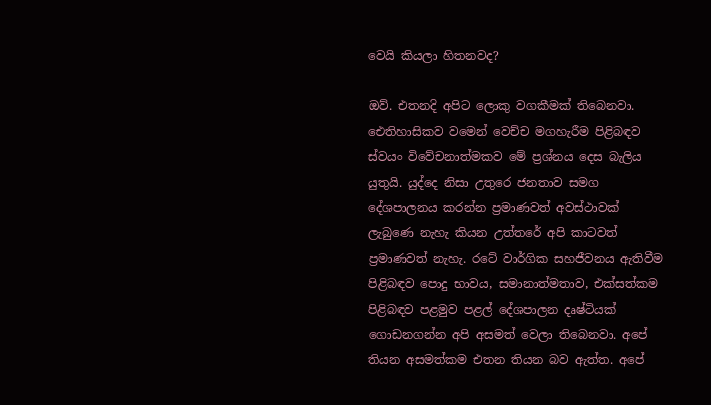වෙයි කියලා හිතනවද?

ඔව්. එතනදි අපිට ලොකු වගකීමක් තිබෙනවා. ඓතිහාසිකව වමෙන් වෙච්ච මගහැරීම පිළිබඳව ස්වයං විවේචනාත්මකව මේ ප්‍රශ්නය දෙස බැලිය යුතුයි. යුද්දෙ නිසා උතුරෙ ජනතාව සමග දේශපාලනය කරන්න ප්‍රමාණවත් අවස්ථාවක් ලැබුණෙ නැහැ කියන උත්තරේ අපි කාටවත් ප්‍රමාණවත් නැහැ. රටේ වාර්ගික සහජීවනය ඇතිවීම පිළිබඳව පොදු භාවය, සමානාත්මතාව, එක්සත්කම පිළිබඳව පළමුව පළල් දේශපාලන දෘෂ්ටියක් ගොඩනගන්න අපි අසමත් වෙලා තිබෙනවා. අපේ තියන අසමත්කම එතන තියන බව ඇත්ත. අපේ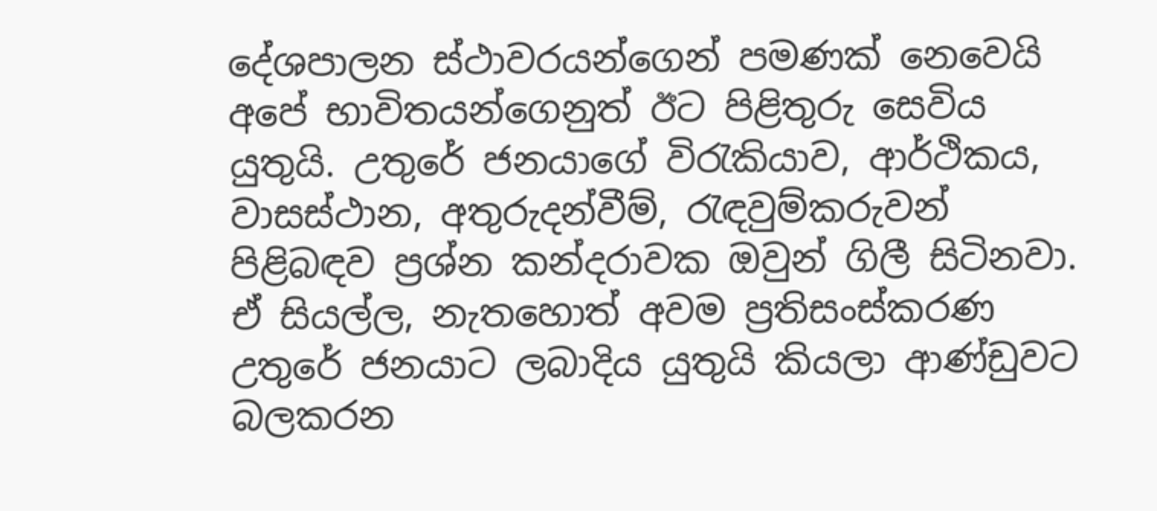දේශපාලන ස්ථාවරයන්ගෙන් පමණක් නෙවෙයි අපේ භාවිතයන්ගෙනුත් ඊට පිළිතුරු සෙවිය යුතුයි. උතුරේ ජනයාගේ විරැකියාව, ආර්ථිකය, වාසස්ථාන, අතුරුදන්වීම්, රැඳවුම්කරුවන් පිළිබඳව ප්‍රශ්න කන්දරාවක ඔවුන් ගිලී සිටිනවා. ඒ සියල්ල, නැතහොත් අවම ප්‍රතිසංස්කරණ උතුරේ ජනයාට ලබාදිය යුතුයි කියලා ආණ්ඩුවට බලකරන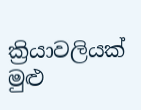ක්‍රියාවලියක් මුළු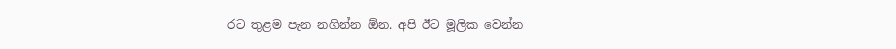රට තුළම පැන නගින්න ඕන. අපි ඊට මූලික වෙන්න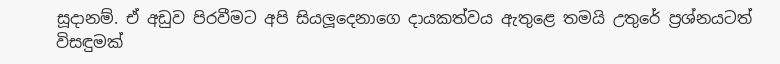සූදානම්. ඒ අඩුව පිරවීමට අපි සියලූදෙනාගෙ දායකත්වය ඇතුළෙ තමයි උතුරේ ප්‍රශ්නයටත් විසඳුමක්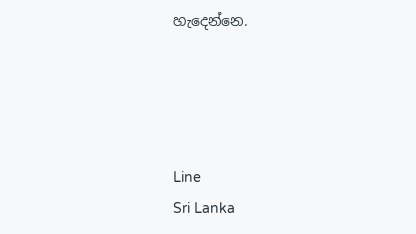හැදෙන්නෙ.




Line
Sri Lanka